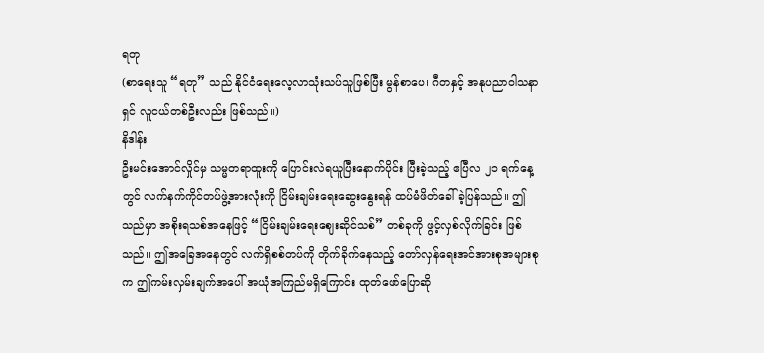ရတု
(စာရေးသူ “ရတု” သည် နိုင်ငံရေးလေ့လာသုံးသပ်သူဖြစ်ပြီး မွန်စာပေ၊ ဂီတနှင့် အနုပညာဝါသနာရှင် လူငယ်တစ်ဦးလည်း ဖြစ်သည်။)
နိဒါန်း
ဦးမင်းအောင်လှိုင်မှ သမ္မတရာထူးကို ပြောင်းလဲရယူပြီးနောက်ပိုင်း ပြီးခဲ့သည့် ဧပြီလ ၂၁ ရက်နေ့တွင် လက်နက်ကိုင်တပ်ဖွဲ့အားလုံးကို ငြိမ်းချမ်းရေးဆွေးနွေးရန် ထပ်မံဖိတ်ခေါ်ခဲ့ပြန်သည်။ ဤသည်မှာ အစိုးရသစ်အနေဖြင့် “ငြိမ်းချမ်းရေးဈေးဆိုင်သစ်” တစ်ခုကို ဖွင့်လှစ်လိုက်ခြင်း ဖြစ်သည်။ ဤအခြေအနေတွင် လက်ရှိစစ်တပ်ကို တိုက်ခိုက်နေသည့် တော်လှန်ရေးအင်အားစုအများစုက ဤကမ်းလှမ်းချက်အပေါ် အယုံအကြည်မရှိကြောင်း ထုတ်ဖော်ပြောဆို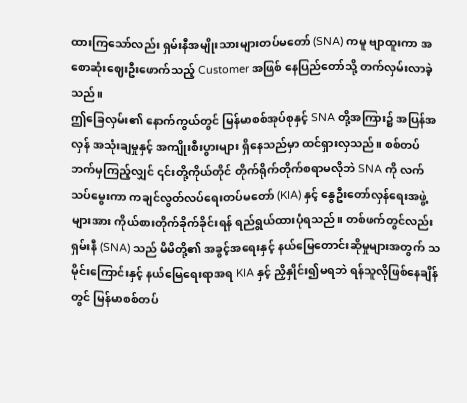ထားကြသော်လည်း ရှမ်းနီအမျိုးသားများတပ်မတော် (SNA) ကမူ ဗျာထူးကာ အစောဆုံးဈေးဦးဖောက်သည့် Customer အဖြစ် နေပြည်တော်သို့ တက်လှမ်းလာခဲ့သည်။
ဤခြေလှမ်း၏ နောက်ကွယ်တွင် မြန်မာစစ်အုပ်စုနှင့် SNA တို့အကြား၌ အပြန်အလှန် အသုံးချမှုနှင့် အကျိုးစီးပွားများ ရှိနေသည်မှာ ထင်ရှားလှသည်။ စစ်တပ်ဘက်မှကြည့်လျှင် ၎င်းတို့ကိုယ်တိုင် တိုက်ရိုက်တိုက်စရာမလိုဘဲ SNA ကို လက်သပ်မွေးကာ ကချင်လွတ်လပ်ရေးတပ်မတော် (KIA) နှင့် နွေဦးတော်လှန်ရေးအဖွဲ့များအား ကိုယ်စားတိုက်ခိုက်ခိုင်းရန် ရည်ရွယ်ထားပုံရသည်။ တစ်ဖက်တွင်လည်း ရှမ်းနီ (SNA) သည် မိမိတို့၏ အခွင့်အရေးနှင့် နယ်မြေတောင်းဆိုမှုများအတွက် သမိုင်းကြောင်းနှင့် နယ်မြေရေးရာအရ KIA နှင့် ညှိနှိုင်း၍မရဘဲ ရန်သူလိုဖြစ်နေချိန်တွင် မြန်မာစစ်တပ်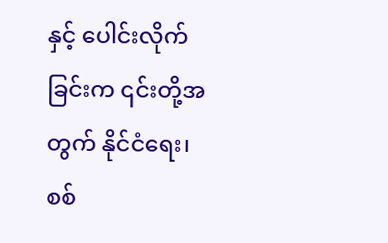နှင့် ပေါင်းလိုက်ခြင်းက ၎င်းတို့အတွက် နိုင်ငံရေး၊ စစ်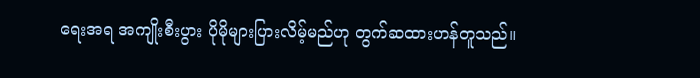ရေးအရ အကျိုးစီးပွား ပိုမိုများပြားလိမ့်မည်ဟု တွက်ဆထားဟန်တူသည်။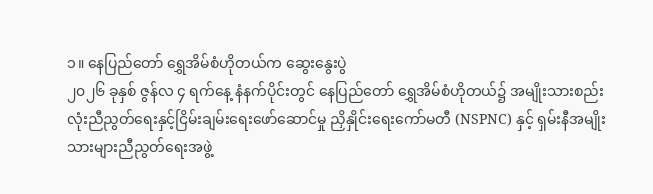၁။ နေပြည်တော် ရွှေအိမ်စံဟိုတယ်က ဆွေးနွေးပွဲ
၂၀၂၆ ခုနှစ် ဇွန်လ ၄ ရက်နေ့ နံနက်ပိုင်းတွင် နေပြည်တော် ရွှေအိမ်စံဟိုတယ်၌ အမျိုးသားစည်းလုံးညီညွတ်ရေးနှင့်ငြိမ်းချမ်းရေးဖော်ဆောင်မှု ညှိနှိုင်းရေးကော်မတီ (NSPNC) နှင့် ရှမ်းနီအမျိုးသားများညီညွတ်ရေးအဖွဲ့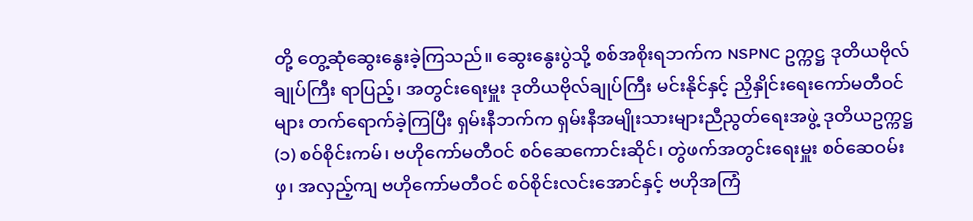တို့ တွေ့ဆုံဆွေးနွေးခဲ့ကြသည်။ ဆွေးနွေးပွဲသို့ စစ်အစိုးရဘက်က NSPNC ဥက္ကဋ္ဌ ဒုတိယဗိုလ်ချုပ်ကြီး ရာပြည့်၊ အတွင်းရေးမှူး ဒုတိယဗိုလ်ချုပ်ကြီး မင်းနိုင်နှင့် ညှိနှိုင်းရေးကော်မတီဝင်များ တက်ရောက်ခဲ့ကြပြီး ရှမ်းနီဘက်က ရှမ်းနီအမျိုးသားများညီညွတ်ရေးအဖွဲ့ ဒုတိယဥက္ကဋ္ဌ (၁) စဝ်စိုင်းကမ်၊ ဗဟိုကော်မတီဝင် စဝ်ဆေကောင်းဆိုင်၊ တွဲဖက်အတွင်းရေးမှူး စဝ်ဆေဝမ်းဖှ၊ အလှည့်ကျ ဗဟိုကော်မတီဝင် စဝ်စိုင်းလင်းအောင်နှင့် ဗဟိုအကြံ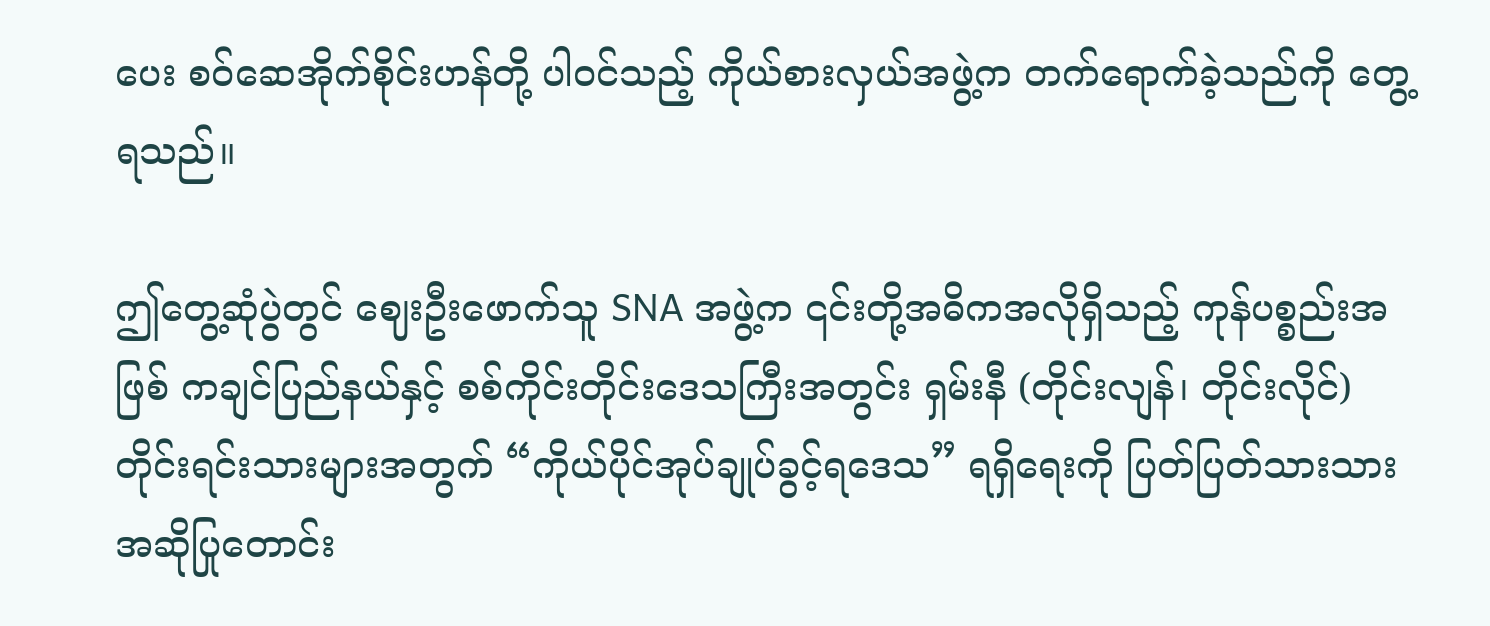ပေး စဝ်ဆေအိုက်စိုင်းဟန်တို့ ပါဝင်သည့် ကိုယ်စားလှယ်အဖွဲ့က တက်ရောက်ခဲ့သည်ကို တွေ့ရသည်။

ဤတွေ့ဆုံပွဲတွင် ဈေးဦးဖောက်သူ SNA အဖွဲ့က ၎င်းတို့အဓိကအလိုရှိသည့် ကုန်ပစ္စည်းအဖြစ် ကချင်ပြည်နယ်နှင့် စစ်ကိုင်းတိုင်းဒေသကြီးအတွင်း ရှမ်းနီ (တိုင်းလျန်၊ တိုင်းလိုင်) တိုင်းရင်းသားများအတွက် “ကိုယ်ပိုင်အုပ်ချုပ်ခွင့်ရဒေသ” ရရှိရေးကို ပြတ်ပြတ်သားသား အဆိုပြုတောင်း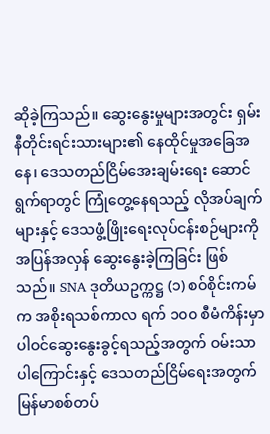ဆိုခဲ့ကြသည်။ ဆွေးနွေးမှုများအတွင်း ရှမ်းနီတိုင်းရင်းသားများ၏ နေထိုင်မှုအခြေအနေ၊ ဒေသတည်ငြိမ်အေးချမ်းရေး ဆောင်ရွက်ရာတွင် ကြုံတွေ့နေရသည့် လိုအပ်ချက်များနှင့် ဒေသဖွံ့ဖြိုးရေးလုပ်ငန်းစဉ်များကို အပြန်အလှန် ဆွေးနွေးခဲ့ကြခြင်း ဖြစ်သည်။ SNA ဒုတိယဥက္ကဋ္ဌ (၁) စဝ်စိုင်းကမ်က အစိုးရသစ်ကာလ ရက် ၁၀၀ စီမံကိန်းမှာ ပါဝင်ဆွေးနွေးခွင့်ရသည့်အတွက် ဝမ်းသာပါကြောင်းနှင့် ဒေသတည်ငြိမ်ရေးအတွက် မြန်မာစစ်တပ်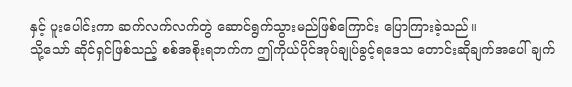နှင့် ပူးပေါင်းကာ ဆက်လက်လက်တွဲ ဆောင်ရွက်သွားမည်ဖြစ်ကြောင်း ပြောကြားခဲ့သည်။
သို့သော် ဆိုင်ရှင်ဖြစ်သည့် စစ်အစိုးရဘက်က ဤကိုယ်ပိုင်အုပ်ချုပ်ခွင့်ရဒေသ တောင်းဆိုချက်အပေါ် ချက်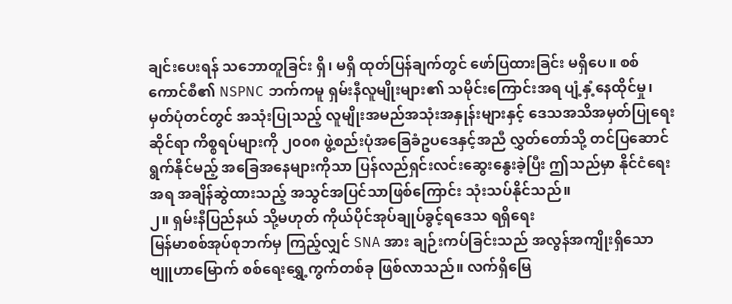ချင်းပေးရန် သဘောတူခြင်း ရှိ၊ မရှိ ထုတ်ပြန်ချက်တွင် ဖော်ပြထားခြင်း မရှိပေ။ စစ်ကောင်စီ၏ NSPNC ဘက်ကမူ ရှမ်းနီလူမျိုးများ၏ သမိုင်းကြောင်းအရ ပျံ့နှံ့နေထိုင်မှု၊ မှတ်ပုံတင်တွင် အသုံးပြုသည့် လူမျိုးအမည်အသုံးအနှုန်းများနှင့် ဒေသအသိအမှတ်ပြုရေးဆိုင်ရာ ကိစ္စရပ်များကို ၂၀၀၈ ဖွဲ့စည်းပုံအခြေခံဥပဒေနှင့်အညီ လွှတ်တော်သို့ တင်ပြဆောင်ရွက်နိုင်မည့် အခြေအနေများကိုသာ ပြန်လည်ရှင်းလင်းဆွေးနွေးခဲ့ပြီး ဤသည်မှာ နိုင်ငံရေးအရ အချိန်ဆွဲထားသည့် အသွင်အပြင်သာဖြစ်ကြောင်း သုံးသပ်နိုင်သည်။
၂။ ရှမ်းနီပြည်နယ် သို့မဟုတ် ကိုယ်ပိုင်အုပ်ချုပ်ခွင့်ရဒေသ ရရှိရေး
မြန်မာစစ်အုပ်စုဘက်မှ ကြည့်လျှင် SNA အား ချဉ်းကပ်ခြင်းသည် အလွန်အကျိုးရှိသော ဗျူဟာမြောက် စစ်ရေးရွှေ့ကွက်တစ်ခု ဖြစ်လာသည်။ လက်ရှိမြေ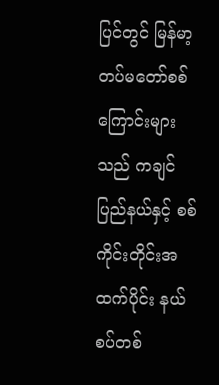ပြင်တွင် မြန်မာ့တပ်မတော်စစ်ကြောင်းများသည် ကချင်ပြည်နယ်နှင့် စစ်ကိုင်းတိုင်းအထက်ပိုင်း နယ်စပ်တစ်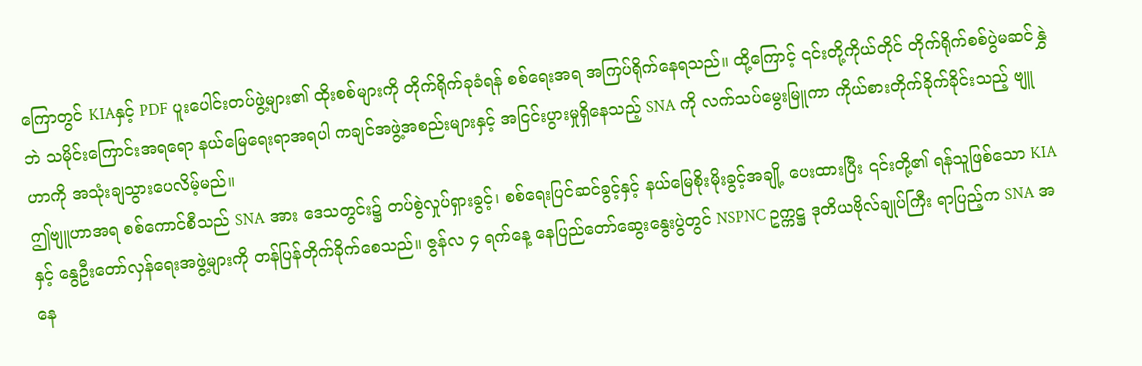ကြောတွင် KIAနှင့် PDF ပူးပေါင်းတပ်ဖွဲ့များ၏ ထိုးစစ်များကို တိုက်ရိုက်ခုခံရန် စစ်ရေးအရ အကြပ်ရိုက်နေရသည်။ ထို့ကြောင့် ၎င်းတို့ကိုယ်တိုင် တိုက်ရိုက်စစ်ပွဲမဆင်နွှဲဘဲ သမိုင်းကြောင်းအရရော နယ်မြေရေးရာအရပါ ကချင်အဖွဲ့အစည်းများနှင့် အငြင်းပွားမှုရှိနေသည့် SNA ကို လက်သပ်မွေးမြူကာ ကိုယ်စားတိုက်ခိုက်ခိုင်းသည့် ဗျူဟာကို အသုံးချသွားပေလိမ့်မည်။
ဤဗျူဟာအရ စစ်ကောင်စီသည် SNA အား ဒေသတွင်း၌ တပ်စွဲလှုပ်ရှားခွင့်၊ စစ်ရေးပြင်ဆင်ခွင့်နှင့် နယ်မြေစိုးမိုးခွင့်အချို့ ပေးထားပြီး ၎င်းတို့၏ ရန်သူဖြစ်သော KIA နှင့် နွေဦးတော်လှန်ရေးအဖွဲ့များကို တန်ပြန်တိုက်ခိုက်စေသည်။ ဇွန်လ ၄ ရက်နေ့ နေပြည်တော်ဆွေးနွေးပွဲတွင် NSPNC ဥက္ကဋ္ဌ ဒုတိယဗိုလ်ချုပ်ကြီး ရာပြည့်က SNA အနေ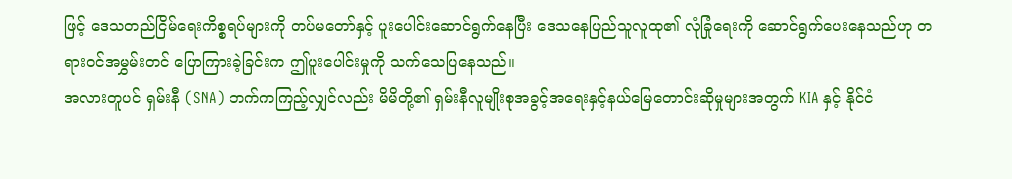ဖြင့် ဒေသတည်ငြိမ်ရေးကိစ္စရပ်များကို တပ်မတော်နှင့် ပူးပေါင်းဆောင်ရွက်နေပြီး ဒေသနေပြည်သူလူထု၏ လုံခြုံရေးကို ဆောင်ရွက်ပေးနေသည်ဟု တရားဝင်အမွှမ်းတင် ပြောကြားခဲ့ခြင်းက ဤပူးပေါင်းမှုကို သက်သေပြနေသည်။
အလားတူပင် ရှမ်းနီ (SNA) ဘက်ကကြည့်လျှင်လည်း မိမိတို့၏ ရှမ်းနီလူမျိုးစုအခွင့်အရေးနှင့်နယ်မြေတောင်းဆိုမှုများအတွက် KIA နှင့် နိုင်ငံ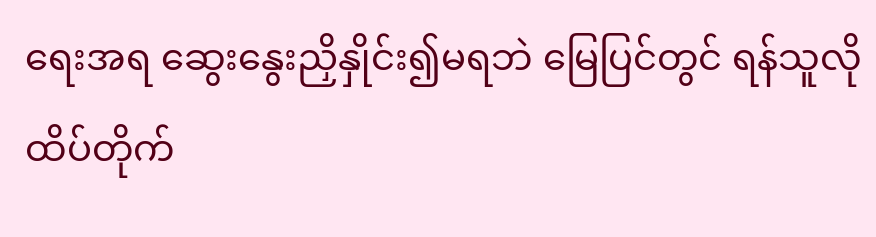ရေးအရ ဆွေးနွေးညှိနှိုင်း၍မရဘဲ မြေပြင်တွင် ရန်သူလို ထိပ်တိုက်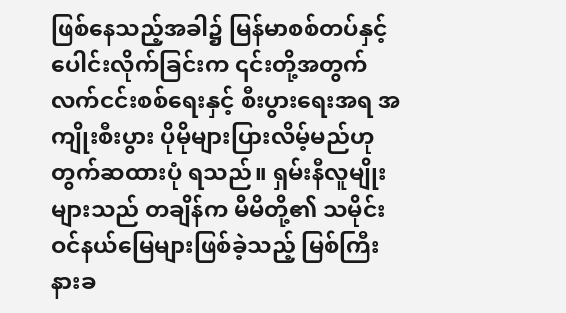ဖြစ်နေသည့်အခါ၌ မြန်မာစစ်တပ်နှင့် ပေါင်းလိုက်ခြင်းက ၎င်းတို့အတွက် လက်ငင်းစစ်ရေးနှင့် စီးပွားရေးအရ အကျိုးစီးပွား ပိုမိုများပြားလိမ့်မည်ဟု တွက်ဆထားပုံ ရသည်။ ရှမ်းနီလူမျိုးများသည် တချိန်က မိမိတို့၏ သမိုင်းဝင်နယ်မြေများဖြစ်ခဲ့သည့် မြစ်ကြီးနားခ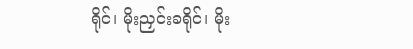ရိုင်၊ မိုးညှင်းခရိုင်၊ မိုး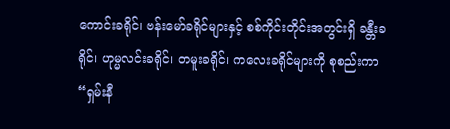ကောင်းခရိုင်၊ ဗန်းမော်ခရိုင်များနှင့် စစ်ကိုင်းတိုင်းအတွင်းရှိ ခန္တီးခရိုင်၊ ဟုမ္မလင်းခရိုင်၊ တမူးခရိုင်၊ ကလေးခရိုင်များကို စုစည်းကာ “ရှမ်းနီ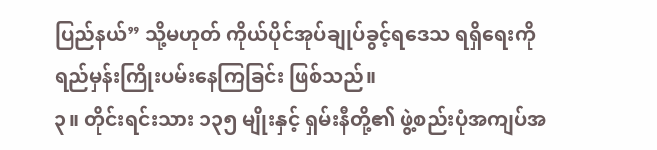ပြည်နယ်” သို့မဟုတ် ကိုယ်ပိုင်အုပ်ချုပ်ခွင့်ရဒေသ ရရှိရေးကို ရည်မှန်းကြိုးပမ်းနေကြခြင်း ဖြစ်သည်။
၃။ တိုင်းရင်းသား ၁၃၅ မျိုးနှင့် ရှမ်းနီတို့၏ ဖွဲ့စည်းပုံအကျပ်အ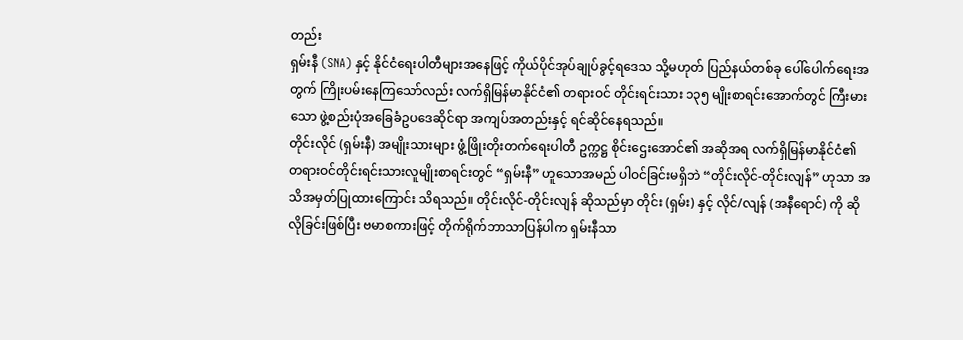တည်း
ရှမ်းနီ (SNA) နှင့် နိုင်ငံရေးပါတီများအနေဖြင့် ကိုယ်ပိုင်အုပ်ချုပ်ခွင့်ရဒေသ သို့မဟုတ် ပြည်နယ်တစ်ခု ပေါ်ပေါက်ရေးအတွက် ကြိုးပမ်းနေကြသော်လည်း လက်ရှိမြန်မာနိုင်ငံ၏ တရားဝင် တိုင်းရင်းသား ၁၃၅ မျိုးစာရင်းအောက်တွင် ကြီးမားသော ဖွဲ့စည်းပုံအခြေခံဥပဒေဆိုင်ရာ အကျပ်အတည်းနှင့် ရင်ဆိုင်နေရသည်။
တိုင်းလိုင် (ရှမ်းနီ) အမျိုးသားများ ဖွံ့ဖြိုးတိုးတက်ရေးပါတီ ဥက္ကဋ္ဌ စိုင်းဌေးအောင်၏ အဆိုအရ လက်ရှိမြန်မာနိုင်ငံ၏ တရားဝင်တိုင်းရင်းသားလူမျိုးစာရင်းတွင် “ရှမ်းနီ” ဟူသောအမည် ပါဝင်ခြင်းမရှိဘဲ “တိုင်းလိုင်-တိုင်းလျန်” ဟုသာ အသိအမှတ်ပြုထားကြောင်း သိရသည်။ တိုင်းလိုင်-တိုင်းလျန် ဆိုသည်မှာ တိုင်း (ရှမ်း) နှင့် လိုင်/လျန် (အနီရောင်) ကို ဆိုလိုခြင်းဖြစ်ပြီး ဗမာစကားဖြင့် တိုက်ရိုက်ဘာသာပြန်ပါက ရှမ်းနီသာ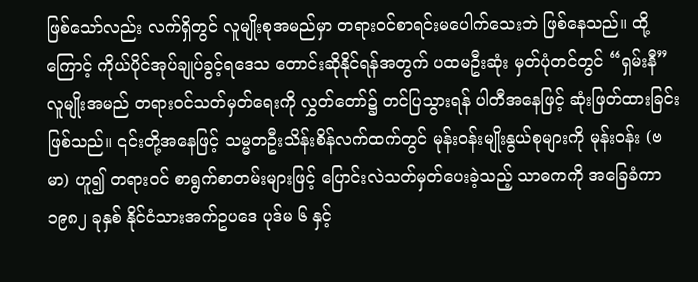ဖြစ်သော်လည်း လက်ရှိတွင် လူမျိုးစုအမည်မှာ တရားဝင်စာရင်းမပေါက်သေးဘဲ ဖြစ်နေသည်။ ထို့ကြောင့် ကိုယ်ပိုင်အုပ်ချုပ်ခွင့်ရဒေသ တောင်းဆိုနိုင်ရန်အတွက် ပထမဦးဆုံး မှတ်ပုံတင်တွင် “ရှမ်းနီ” လူမျိုးအမည် တရားဝင်သတ်မှတ်ရေးကို လွှတ်တော်၌ တင်ပြသွားရန် ပါတီအနေဖြင့် ဆုံးဖြတ်ထားခြင်း ဖြစ်သည်။ ၎င်းတို့အနေဖြင့် သမ္မတဦးသိန်းစိန်လက်ထက်တွင် မုန်းဝန်းမျိုးနွယ်စုများကို မုန်းဝန်း (ဗမာ) ဟူ၍ တရားဝင် စာရွက်စာတမ်းများဖြင့် ပြောင်းလဲသတ်မှတ်ပေးခဲ့သည့် သာဓကကို အခြေခံကာ ၁၉၈၂ ခုနှစ် နိုင်ငံသားအက်ဥပဒေ ပုဒ်မ ၆ နှင့်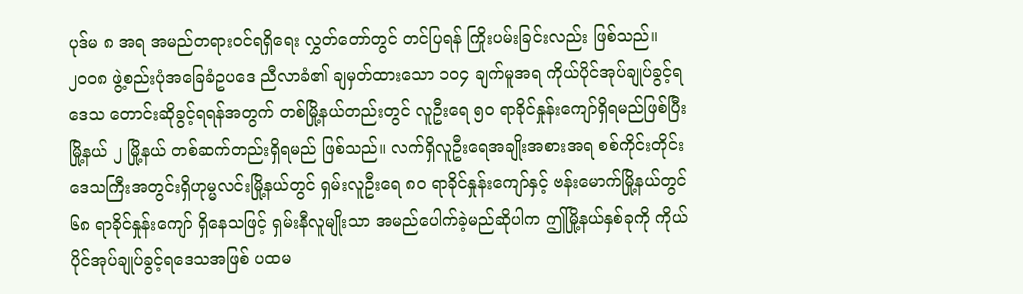ပုဒ်မ ၈ အရ အမည်တရားဝင်ရရှိရေး လွှတ်တော်တွင် တင်ပြရန် ကြိုးပမ်းခြင်းလည်း ဖြစ်သည်။
၂၀၀၈ ဖွဲ့စည်းပုံအခြေခံဥပဒေ ညီလာခံ၏ ချမှတ်ထားသော ၁၀၄ ချက်မူအရ ကိုယ်ပိုင်အုပ်ချုပ်ခွင့်ရဒေသ တောင်းဆိုခွင့်ရရန်အတွက် တစ်မြို့နယ်တည်းတွင် လူဦးရေ ၅၀ ရာခိုင်နှုန်းကျော်ရှိရမည်ဖြစ်ပြီး မြို့နယ် ၂ မြို့နယ် တစ်ဆက်တည်းရှိရမည် ဖြစ်သည်။ လက်ရှိလူဦးရေအချိုးအစားအရ စစ်ကိုင်းတိုင်းဒေသကြီးအတွင်းရှိဟုမ္မလင်းမြို့နယ်တွင် ရှမ်းလူဦးရေ ၈၀ ရာခိုင်နှုန်းကျော်နှင့် ဗန်းမောက်မြို့နယ်တွင် ၆၈ ရာခိုင်နှုန်းကျော် ရှိနေသဖြင့် ရှမ်းနီလူမျိုးသာ အမည်ပေါက်ခဲ့မည်ဆိုပါက ဤမြို့နယ်နှစ်ခုကို ကိုယ်ပိုင်အုပ်ချုပ်ခွင့်ရဒေသအဖြစ် ပထမ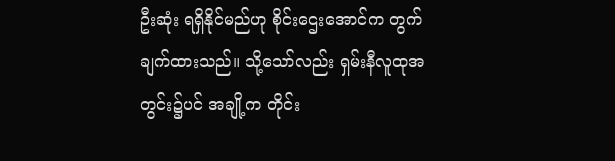ဦးဆုံး ရရှိနိုင်မည်ဟု စိုင်းဌေးအောင်က တွက်ချက်ထားသည်။ သို့သော်လည်း ရှမ်းနီလူထုအတွင်း၌ပင် အချို့က တိုင်း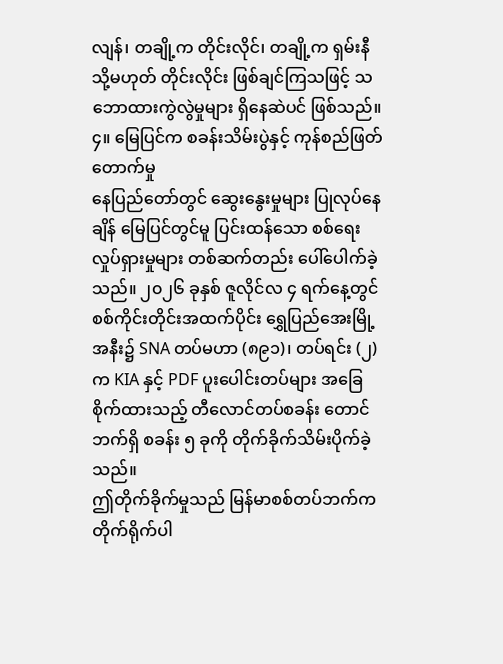လျန်၊ တချို့က တိုင်းလိုင်၊ တချို့က ရှမ်းနီ သို့မဟုတ် တိုင်းလိုင်း ဖြစ်ချင်ကြသဖြင့် သဘောထားကွဲလွဲမှုများ ရှိနေဆဲပင် ဖြစ်သည်။
၄။ မြေပြင်က စခန်းသိမ်းပွဲနှင့် ကုန်စည်ဖြတ်တောက်မှု
နေပြည်တော်တွင် ဆွေးနွေးမှုများ ပြုလုပ်နေချိန် မြေပြင်တွင်မူ ပြင်းထန်သော စစ်ရေးလှုပ်ရှားမှုများ တစ်ဆက်တည်း ပေါ်ပေါက်ခဲ့သည်။ ၂၀၂၆ ခုနှစ် ဇူလိုင်လ ၄ ရက်နေ့တွင် စစ်ကိုင်းတိုင်းအထက်ပိုင်း ရွှေပြည်အေးမြို့အနီး၌ SNA တပ်မဟာ (၈၉၁)၊ တပ်ရင်း (၂) က KIA နှင့် PDF ပူးပေါင်းတပ်များ အခြေစိုက်ထားသည့် တီလောင်တပ်စခန်း တောင်ဘက်ရှိ စခန်း ၅ ခုကို တိုက်ခိုက်သိမ်းပိုက်ခဲ့သည်။
ဤတိုက်ခိုက်မှုသည် မြန်မာစစ်တပ်ဘက်က တိုက်ရိုက်ပါ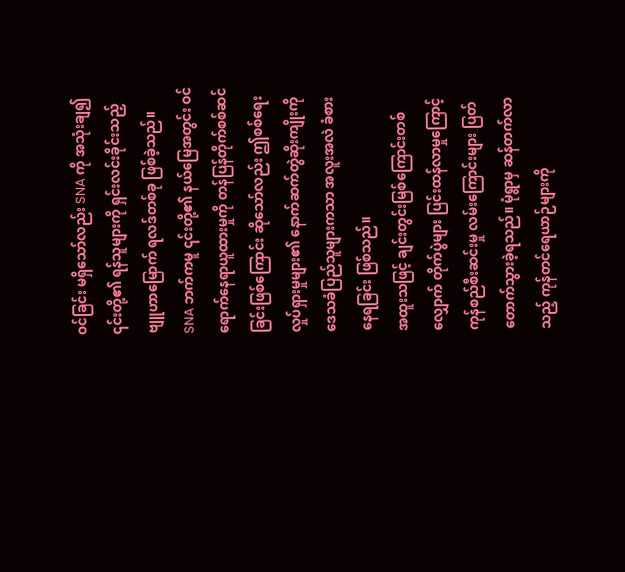ဝင်ခြင်း မရှိသော်လည်း SNA ကို အသုံးချ၍ ၎င်းတို့၏ ရန်သူများကို ရှင်းလင်းခိုင်းသည့် ဗျူဟာမြောက် ရလဒ်တစ်ခု ဖြစ်ခဲ့သည်။ SNA ဘက်ကမူ ၎င်းတို့၏ နယ်မြေအတွင်း ဝင်ရောက်နေရာယူထားမှုကို တန်ပြန်တိုက်စစ်ဆင်ခြင်းဖြစ်ကြောင်း ဆိုသော်လည်း ဤစစ်ရေးလှုပ်ရှားမှုများ၏ နောက်ဆက်တွဲဆိုးကျိုးကို ဒေသခံပြည်သူများကသာ အလူးအလဲ ခံစားနေရခြင်း ဖြစ်သည်။
အထူးသဖြင့် ချင်းတွင်းမြစ်ကြောင်းတစ်လျှောက် တိုက်ပွဲများ ပြင်းထန်လာမှုကြောင့် ကုန်စည်စီးဆင်းမှု လမ်းကြောင်းများ ပြတ်တောက်သွားခဲ့ရသည်။ မုံရွာမှ ဆန်တက်လာသည့် ကုန်တင်ရေယာဉ်များကို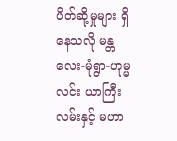ပိတ်ဆို့မှုများ ရှိနေသလို မန္တလေး-မုံရွာ-ဟုမ္မလင်း ယာကြီးလမ်းနှင့် မဟာ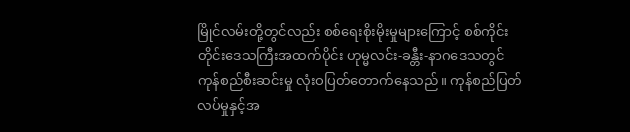မြိုင်လမ်းတို့တွင်လည်း စစ်ရေးစိုးမိုးမှုများကြောင့် စစ်ကိုင်းတိုင်းဒေသကြီးအထက်ပိုင်း ဟုမ္မလင်း-ခန္တီး-နာဂဒေသတွင် ကုန်စည်စီးဆင်းမှု လုံးဝပြတ်တောက်နေသည်။ ကုန်စည်ပြတ်လပ်မှုနှင့်အ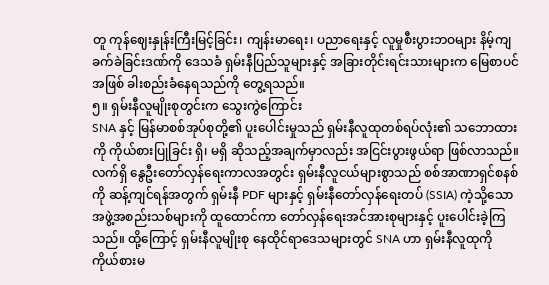တူ ကုန်ဈေးနှုန်းကြီးမြင့်ခြင်း၊ ကျန်းမာရေး၊ ပညာရေးနှင့် လူမှုစီးပွားဘဝများ နိမ့်ကျခက်ခဲခြင်းဒဏ်ကို ဒေသခံ ရှမ်းနီပြည်သူများနှင့် အခြားတိုင်းရင်းသားများက မြေစာပင်အဖြစ် ခါးစည်းခံနေရသည်ကို တွေ့ရသည်။
၅။ ရှမ်းနီလူမျိုးစုတွင်းက သွေးကွဲကြောင်း
SNA နှင့် မြန်မာစစ်အုပ်စုတို့၏ ပူးပေါင်းမှုသည် ရှမ်းနီလူထုတစ်ရပ်လုံး၏ သဘောထားကို ကိုယ်စားပြုခြင်း ရှိ၊ မရှိ ဆိုသည့်အချက်မှာလည်း အငြင်းပွားဖွယ်ရာ ဖြစ်လာသည်။ လက်ရှိ နွေဦးတော်လှန်ရေးကာလအတွင်း ရှမ်းနီလူငယ်များစွာသည် စစ်အာဏာရှင်စနစ်ကို ဆန့်ကျင်ရန်အတွက် ရှမ်းနီ PDF များနှင့် ရှမ်းနီတော်လှန်ရေးတပ် (SSIA) ကဲ့သို့သော အဖွဲ့အစည်းသစ်များကို ထူထောင်ကာ တော်လှန်ရေးအင်အားစုများနှင့် ပူးပေါင်းခဲ့ကြသည်။ ထို့ကြောင့် ရှမ်းနီလူမျိုးစု နေထိုင်ရာဒေသများတွင် SNA ဟာ ရှမ်းနီလူထုကို ကိုယ်စားမ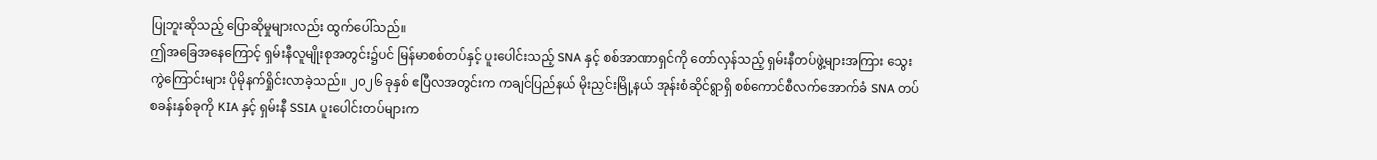ပြုဘူးဆိုသည့် ပြောဆိုမှုများလည်း ထွက်ပေါ်သည်။
ဤအခြေအနေကြောင့် ရှမ်းနီလူမျိုးစုအတွင်း၌ပင် မြန်မာစစ်တပ်နှင့် ပူးပေါင်းသည့် SNA နှင့် စစ်အာဏာရှင်ကို တော်လှန်သည့် ရှမ်းနီတပ်ဖွဲ့များအကြား သွေးကွဲကြောင်းများ ပိုမိုနက်ရှိုင်းလာခဲ့သည်။ ၂၀၂၆ ခုနှစ် ဧပြီလအတွင်းက ကချင်ပြည်နယ် မိုးညှင်းမြို့နယ် အုန်းစံဆိုင်ရွာရှိ စစ်ကောင်စီလက်အောက်ခံ SNA တပ်စခန်းနှစ်ခုကို KIA နှင့် ရှမ်းနီ SSIA ပူးပေါင်းတပ်များက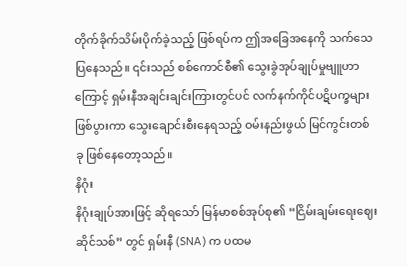တိုက်ခိုက်သိမ်းပိုက်ခဲ့သည့် ဖြစ်ရပ်က ဤအခြေအနေကို သက်သေပြနေသည်။ ၎င်းသည် စစ်ကောင်စီ၏ သွေးခွဲအုပ်ချုပ်မှုဗျူဟာကြောင့် ရှမ်းနီအချင်းချင်းကြားတွင်ပင် လက်နက်ကိုင်ပဋိပက္ခများ ဖြစ်ပွားကာ သွေးချောင်းစီးနေရသည့် ဝမ်းနည်းဖွယ် မြင်ကွင်းတစ်ခု ဖြစ်နေတော့သည်။
နိဂုံး
နိဂုံးချုပ်အားဖြင့် ဆိုရသော် မြန်မာစစ်အုပ်စု၏ “ငြိမ်းချမ်းရေးဈေးဆိုင်သစ်” တွင် ရှမ်းနီ (SNA) က ပထမ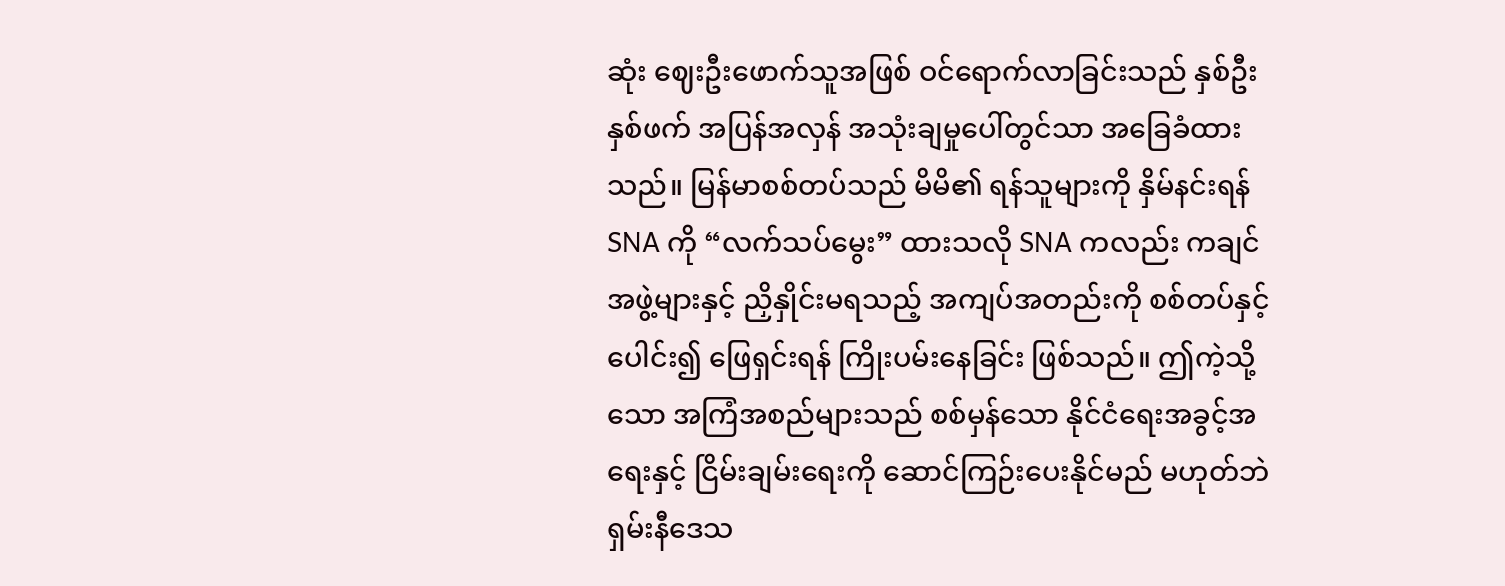ဆုံး ဈေးဦးဖောက်သူအဖြစ် ဝင်ရောက်လာခြင်းသည် နှစ်ဦးနှစ်ဖက် အပြန်အလှန် အသုံးချမှုပေါ်တွင်သာ အခြေခံထားသည်။ မြန်မာစစ်တပ်သည် မိမိ၏ ရန်သူများကို နှိမ်နင်းရန် SNA ကို “လက်သပ်မွေး” ထားသလို SNA ကလည်း ကချင်အဖွဲ့များနှင့် ညှိနှိုင်းမရသည့် အကျပ်အတည်းကို စစ်တပ်နှင့် ပေါင်း၍ ဖြေရှင်းရန် ကြိုးပမ်းနေခြင်း ဖြစ်သည်။ ဤကဲ့သို့သော အကြံအစည်များသည် စစ်မှန်သော နိုင်ငံရေးအခွင့်အရေးနှင့် ငြိမ်းချမ်းရေးကို ဆောင်ကြဉ်းပေးနိုင်မည် မဟုတ်ဘဲ ရှမ်းနီဒေသ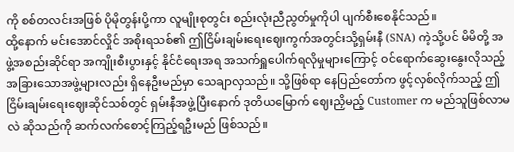ကို စစ်တလင်းအဖြစ် ပိုမိုတွန်းပို့ကာ လူမျိုးစုတွင်း စည်းလုံးညီညွတ်မှုကိုပါ ပျက်စီးစေနိုင်သည်။
ထို့နောက် မင်းအောင်လှိုင် အစိုးရသစ်၏ ဤငြိမ်းချမ်းရေးဈေးကွက်အတွင်းသို့ရှမ်းနီ (SNA) ကဲ့သို့ပင် မိမိတို့ အဖွဲ့အစည်းဆိုင်ရာ အကျိုးစီးပွားနှင့် နိုင်ငံရေးအရ အသက်ရှူပေါက်ရလိုမှုများကြောင့် ဝင်ရောက်ဆွေးနွေးလိုသည့် အခြားသောအဖွဲ့များလည်း ရှိနေဦးမည်မှာ သေချာလှသည်။ သို့ဖြစ်ရာ နေပြည်တော်က ဖွင့်လှစ်လိုက်သည့် ဤငြိမ်းချမ်းရေးဈေးဆိုင်သစ်တွင် ရှမ်းနီအဖွဲ့ပြီးနောက် ဒုတိယမြောက် ဈေးညှိမည့် Customer က မည်သူဖြစ်လာမလဲ ဆိုသည်ကို ဆက်လက်စောင့်ကြည့်ရဦးမည် ဖြစ်သည်။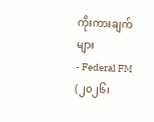ကိုးကားချက်များ
- Federal FM (၂၀၂၆၊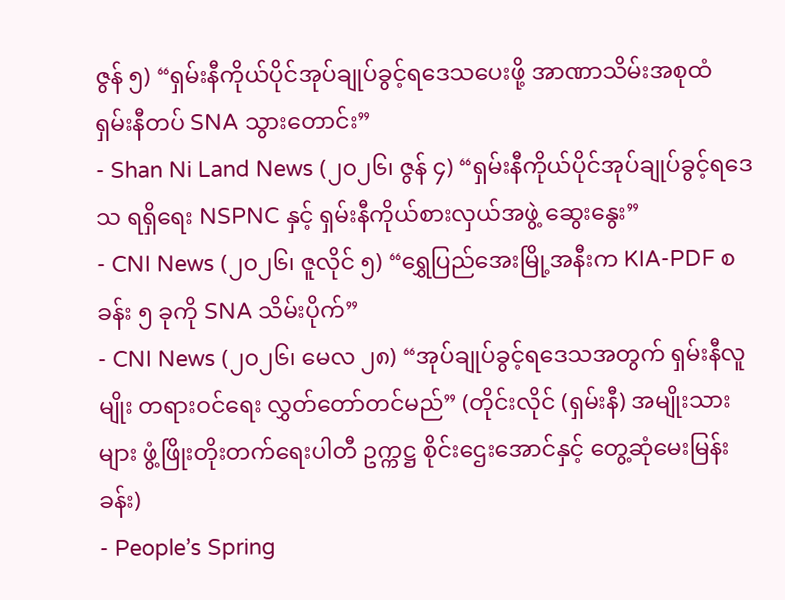ဇွန် ၅) “ရှမ်းနီကိုယ်ပိုင်အုပ်ချုပ်ခွင့်ရဒေသပေးဖို့ အာဏာသိမ်းအစုထံ ရှမ်းနီတပ် SNA သွားတောင်း”
- Shan Ni Land News (၂၀၂၆၊ ဇွန် ၄) “ရှမ်းနီကိုယ်ပိုင်အုပ်ချုပ်ခွင့်ရဒေသ ရရှိရေး NSPNC နှင့် ရှမ်းနီကိုယ်စားလှယ်အဖွဲ့ ဆွေးနွေး”
- CNI News (၂၀၂၆၊ ဇူလိုင် ၅) “ရွှေပြည်အေးမြို့အနီးက KIA-PDF စခန်း ၅ ခုကို SNA သိမ်းပိုက်”
- CNI News (၂၀၂၆၊ မေလ ၂၈) “အုပ်ချုပ်ခွင့်ရဒေသအတွက် ရှမ်းနီလူမျိုး တရားဝင်ရေး လွှတ်တော်တင်မည်” (တိုင်းလိုင် (ရှမ်းနီ) အမျိုးသားများ ဖွံ့ဖြိုးတိုးတက်ရေးပါတီ ဥက္ကဋ္ဌ စိုင်းဌေးအောင်နှင့် တွေ့ဆုံမေးမြန်းခန်း)
- People’s Spring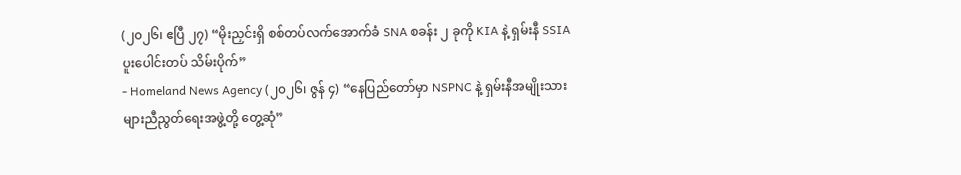(၂၀၂၆၊ ဧပြီ ၂၇) “မိုးညှင်းရှိ စစ်တပ်လက်အောက်ခံ SNA စခန်း ၂ ခုကို KIA နဲ့ ရှမ်းနီ SSIA ပူးပေါင်းတပ် သိမ်းပိုက်”
- Homeland News Agency (၂၀၂၆၊ ဇွန် ၄) “နေပြည်တော်မှာ NSPNC နဲ့ ရှမ်းနီအမျိုးသားများညီညွတ်ရေးအဖွဲ့တို့ တွေ့ဆုံ”